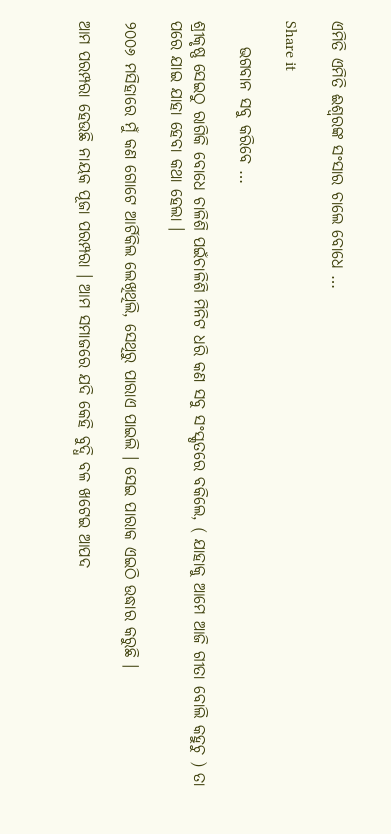ଏମିତି ଏମିତି ଈଶ୍ୱରଙ୍କ ସଂସାର ଚାଲେ ବୋଧେ …

Share it

    ଭଗବାନ ସବୁ କରିବେ …

ଶ୍ରୀକୃଷ୍ଣ ସେଇଠୁ ରାଗିକି ବୋଧେ ଚାଳିଶି ପଇଁଚାଳିଶି ମିନିଟ ଧରି କଣ ସବୁ ସଂସ୍କୃତରେ ବକିଲେ, ( ଯାହାକୁ ଆମେ ଆଜି ଗୀତା ବୋଲି କହୁଚୁ ) ତା ପରେ ଯାଇ ଯାହା ହେବା କଥା ହେଲା ।

୨୦୦୬ ମସିହାରେ ମୁଁ କଣ ଗୋଟେ ଆର୍ଟିକିଲ ଲେଖିଥିଲି, ସେଥିରୁ ପାରାଏ ପାଇଲି । ସେଇ ପାରାକ ଏଇଠି ଉଦ୍ଧାର କରୁଛି ।

ଆମ ପରମ୍ପରା ହେଉଛି ନାୟକ ପୂଜା ପରମ୍ପରା । ଆମ ସମାଜରେ ଯଦି କେହି ବୁଦ୍ଧି ବଳ ଖଟେଇ ଆପଦ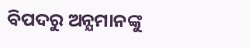ବିପଦରୁ ଅନ୍ଯମାନଙ୍କୁ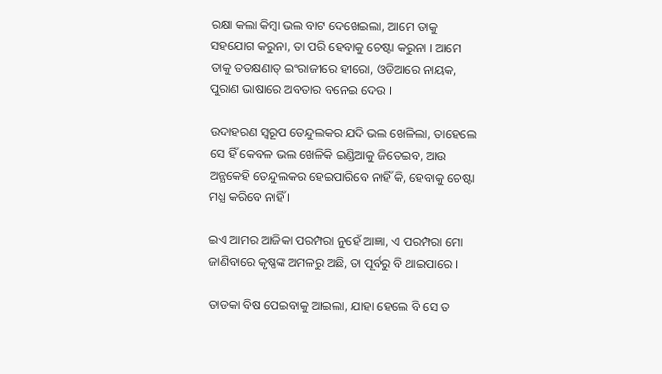ରକ୍ଷା କଲା କିମ୍ୱା ଭଲ ବାଟ ଦେଖେଇଲା, ଆମେ ତାକୁ ସହଯୋଗ କରୁନା, ତା ପରି ହେବାକୁ ଚେଷ୍ଟା କରୁନା । ଆମେ ତାକୁ ତତକ୍ଷଣାତ୍ ଇଂରାଜୀରେ ହୀରୋ, ଓଡିଆରେ ନାୟକ, ପୁରାଣ ଭାଷାରେ ଅବତାର ବନେଇ ଦେଉ ।

ଉଦାହରଣ ସ୍ୱରୂପ ତେନ୍ଦୁଲକର ଯଦି ଭଲ ଖେଳିଲା, ତାହେଲେ ସେ ହିଁ କେବଳ ଭଲ ଖେଳିକି ଇଣ୍ଡିଆକୁ ଜିତେଇବ, ଆଉ ଅନ୍ଯକେହି ତେନ୍ଦୁଲକର ହେଇପାରିବେ ନାହିଁ କି, ହେବାକୁ ଚେଷ୍ଟା ମଧ୍ଯ କରିବେ ନାହିଁ ।

ଇଏ ଆମର ଆଜିକା ପରମ୍ପରା ନୁହେଁ ଆଜ୍ଞା, ଏ ପରମ୍ପରା ମୋ ଜାଣିବାରେ କୃଷ୍ଣଙ୍କ ଅମଳରୁ ଅଛି, ତା ପୂର୍ବରୁ ବି ଥାଇପାରେ ।

ତାଡକା ବିଷ ପେଇବାକୁ ଆଇଲା, ଯାହା ହେଲେ ବି ସେ ତ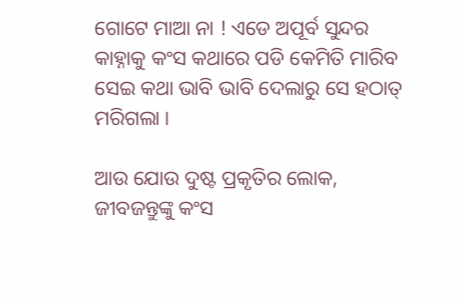ଗୋଟେ ମାଆ ନା ! ଏଡେ ଅପୂର୍ବ ସୁନ୍ଦର କାହ୍ନାକୁ କଂସ କଥାରେ ପଡି କେମିତି ମାରିବ ସେଇ କଥା ଭାବି ଭାବି ଦେଲାରୁ ସେ ହଠାତ୍ ମରିଗଲା ।

ଆଉ ଯୋଉ ଦୁଷ୍ଟ ପ୍ରକୃତିର ଲୋକ, ଜୀବଜନ୍ତୁଙ୍କୁ କଂସ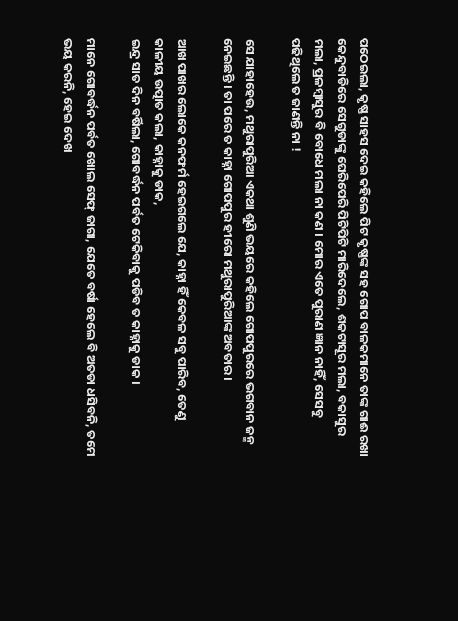ପଠେଇଲା, କୃଷ୍ଣ ସାହସ ଦେଇ କହିଲେ ପିଟ କୃଷ୍ଣଙ୍କ ସହ ଗୋପ ବାଳକମାନେ ତାଙ୍କ ଗାଈ ରଖା କେନ୍ଦୁବାଡିରେ ସେଗୁଡାଙ୍କୁ ଘେରିପେରି ପିଟିପିଟି ମାରିଦେଲେ, ଶକଟାସୂର ମଲା, ବକାସୁର ମଲା, ପ୍ରଳମ୍ୱାସୁର ବି ବୋଧେ ମଲା ନା କଣ । ମୋର ଏତେ ପୁରାଣ ଜ୍ଞାନ ନାହିଁ, ସେସବୁ ପଢିଥିଲେ ତ ଜାଣନ୍ତି ନା !

ସେ ଯାହାହେଉ, ମଥୁରାପୁରିଆ ଏକଥା ଶୁଣି ଭୟରେ କହିଲେ ଗୋପପୁରରେ ଭଗବାନ ଜନ୍ମ ନେଇଛନ୍ତି । ତା ପରେ ତ କାହ୍ନା ଗୋପପୁର ହୀରୋ ମଥୁରାପୁରିଆଙ୍କ ଅବତାର ।

ଆଖ ପାଖର ଲୋକେ କନଫର୍ମ ହେଇଗଲେ ଯେ, କାହ୍ନା ହିଁ କେବଳ ସବୁ ପାରିବ, ତେଣୁ କାଳୀୟ ଉତ୍ପାତ କଲା, କାହ୍ନାକୁ ଡାକ,
ଇନ୍ଦ୍ର ସାତ ଦିନ ବର୍ଷିଲା, ଗୋବର୍ଦ୍ଧନ ପର୍ବତ ଟେକିବାକୁ ପଡିବ ତ କାହ୍ନାକୁ ଡାକ ।

ମାନେ ଗୋବର୍ଦ୍ଧନ ପର୍ବତ ଖୋଲ ସେଫ୍ ଜାଗା, ଯେତେ ବର୍ଷା ହେଲେ ବି ଅତଡା ଧସିବନି, ତମେ ଭୟ କରନି, ହେଇ ଦେଖ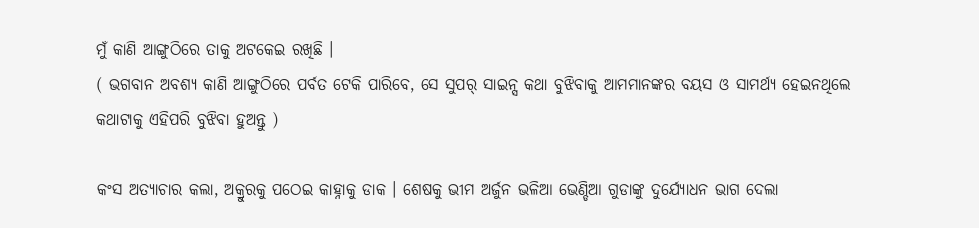ମୁଁ କାଣି ଆଙ୍ଗୁଠିରେ ତାକୁ ଅଟକେଇ ରଖିଛି ।
( ଭଗବାନ ଅବଶ୍ୟ କାଣି ଆଙ୍ଗୁଠିରେ ପର୍ବତ ଟେକି ପାରିବେ, ସେ ସୁପର୍ ସାଇନ୍ସ କଥା ବୁଝିବାକୁ ଆମମାନଙ୍କର ବୟସ ଓ ସାମର୍ଥ୍ୟ ହେଇନଥିଲେ କଥାଟାକୁ ଏହିପରି ବୁଝିବା ହୁଅନ୍ତୁ )

କଂସ ଅତ୍ଯାଚାର କଲା, ଅକ୍ରୁରକୁ ପଠେଇ କାହ୍ନାକୁ ଡାକ । ଶେଷକୁ ଭୀମ ଅର୍ଜୁନ ଭଳିଆ ଭେଣ୍ଡିଆ ଗୁଡାଙ୍କୁ ଦୁର୍ଯ୍ଯୋଧନ ଭାଗ ଦେଲା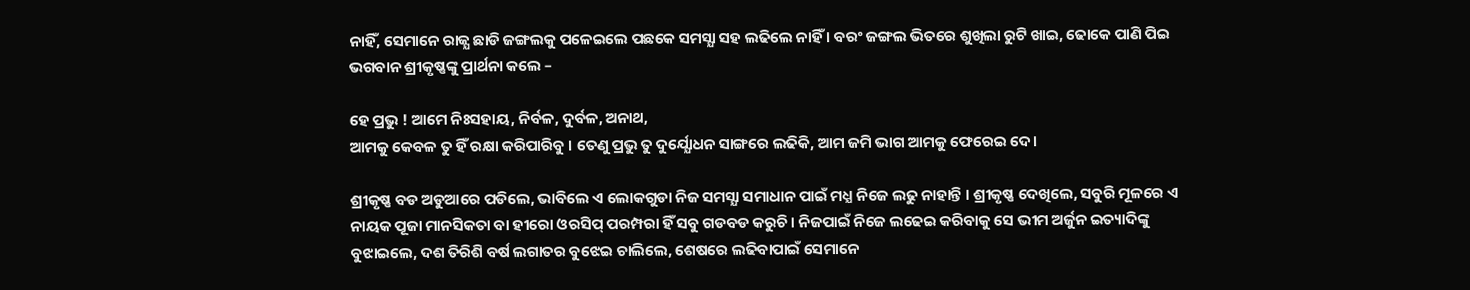ନାହିଁ, ସେମାନେ ରାଜ୍ଯ ଛାଡି ଜଙ୍ଗଲକୁ ପଳେଇଲେ ପଛକେ ସମସ୍ଯା ସହ ଲଢିଲେ ନାହିଁ । ବରଂ ଜଙ୍ଗଲ ଭିତରେ ଶୁଖିଲା ରୁଟି ଖାଇ, ଢୋକେ ପାଣି ପିଇ ଭଗବାନ ଶ୍ରୀକୃଷ୍ଣଙ୍କୁ ପ୍ରାର୍ଥନା କଲେ –

ହେ ପ୍ରଭୁ ! ଆମେ ନିଃସହାୟ, ନିର୍ବଳ, ଦୁର୍ବଳ, ଅନାଥ,
ଆମକୁ କେବଳ ତୁ ହିଁ ରକ୍ଷା କରିପାରିବୁ । ତେଣୁ ପ୍ରଭୁ ତୁ ଦୁର୍ଯ୍ଯୋଧନ ସାଙ୍ଗରେ ଲଢିକି, ଆମ ଜମି ଭାଗ ଆମକୁ ଫେରେଇ ଦେ।

ଶ୍ରୀକୃଷ୍ଣ ବଡ ଅଡୁଆରେ ପଡିଲେ, ଭାବିଲେ ଏ ଲୋକଗୁଡା ନିଜ ସମସ୍ଯା ସମାଧାନ ପାଇଁ ମଧ୍ଯ ନିଜେ ଲଢୁ ନାହାନ୍ତି । ଶ୍ରୀକୃଷ୍ଣ ଦେଖିଲେ, ସବୁରି ମୂଳରେ ଏ ନାୟକ ପୂଜା ମାନସିକତା ବା ହୀରୋ ଓରସିପ୍ ପରମ୍ପରା ହିଁ ସବୁ ଗଡବଡ କରୁଚି । ନିଜପାଇଁ ନିଜେ ଲଢେଇ କରିବାକୁ ସେ ଭୀମ ଅର୍ଜୁନ ଇତ୍ୟାଦିଙ୍କୁ ବୁଝାଇଲେ, ଦଶ ତିରିଶି ବର୍ଷ ଲଗାତର ବୁଝେଇ ଚାଲିଲେ, ଶେଷରେ ଲଢିବାପାଇଁ ସେମାନେ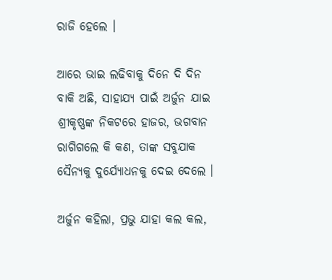ରାଜି ହେଲେ ।

ଆରେ ଭାଇ ଲଢିବାକୁ ଦିନେ ଦି ଦିନ ବାକି ଅଛି, ସାହାଯ୍ୟ ପାଇଁ ଅର୍ଜୁନ ଯାଇ ଶ୍ରୀକୃଷ୍ଣଙ୍କ ନିକଟରେ ହାଜର, ଭଗବାନ ରାଗିଗଲେ କି କଣ, ତାଙ୍କ ସବୁଯାକ ସୈନ୍ଯକୁ ଦୁର୍ଯ୍ଯୋଧନକୁ ଦେଇ ଦେଲେ ।

ଅର୍ଜୁନ କହିଲା, ପ୍ରଭୁ ଯାହା କଲ କଲ,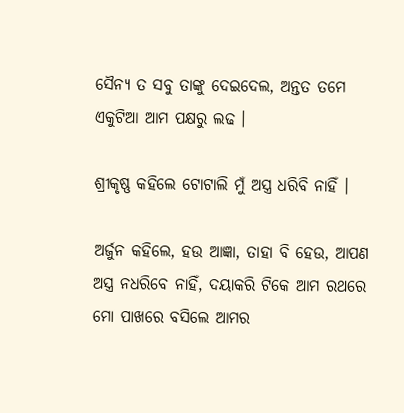ସୈନ୍ଯ ତ ସବୁ ତାଙ୍କୁ ଦେଇଦେଲ, ଅନ୍ତତ ତମେ ଏକୁଟିଆ ଆମ ପକ୍ଷରୁ ଲଢ ।

ଶ୍ରୀକୃଷ୍ଣ କହିଲେ ଟୋଟାଲି ମୁଁ ଅସ୍ତ୍ର ଧରିବି ନାହିଁ ।

ଅର୍ଜୁନ କହିଲେ, ହଉ ଆଜ୍ଞା, ତାହା ବି ହେଉ, ଆପଣ ଅସ୍ତ୍ର ନଧରିବେ ନାହିଁ, ଦୟାକରି ଟିକେ ଆମ ରଥରେ ମୋ ପାଖରେ ବସିଲେ ଆମର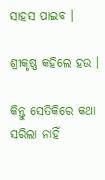ସାହସ ପାଇବ ।

ଶ୍ରୀକୃଷ୍ଣ କହିଲେ ହଉ ।

କିନ୍ତୁ ସେତିକିରେ କଥା ସରିଲା ନାହିଁ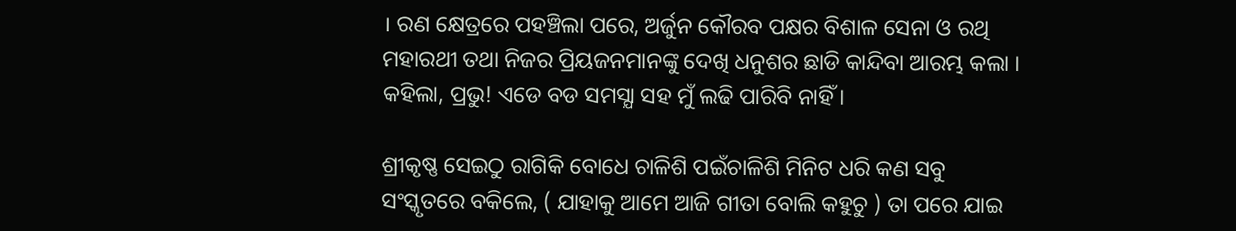। ରଣ କ୍ଷେତ୍ରରେ ପହଞ୍ଚିଲା ପରେ, ଅର୍ଜୁନ କୌରବ ପକ୍ଷର ବିଶାଳ ସେନା ଓ ରଥି ମହାରଥୀ ତଥା ନିଜର ପ୍ରିୟଜନମାନଙ୍କୁ ଦେଖି ଧନୁଶର ଛାଡି କାନ୍ଦିବା ଆରମ୍ଭ କଲା । କହିଲା, ପ୍ରଭୁ! ଏଡେ ବଡ ସମସ୍ଯା ସହ ମୁଁ ଲଢି ପାରିବି ନାହିଁ ।

ଶ୍ରୀକୃଷ୍ଣ ସେଇଠୁ ରାଗିକି ବୋଧେ ଚାଳିଶି ପଇଁଚାଳିଶି ମିନିଟ ଧରି କଣ ସବୁ ସଂସ୍କୃତରେ ବକିଲେ, ( ଯାହାକୁ ଆମେ ଆଜି ଗୀତା ବୋଲି କହୁଚୁ ) ତା ପରେ ଯାଇ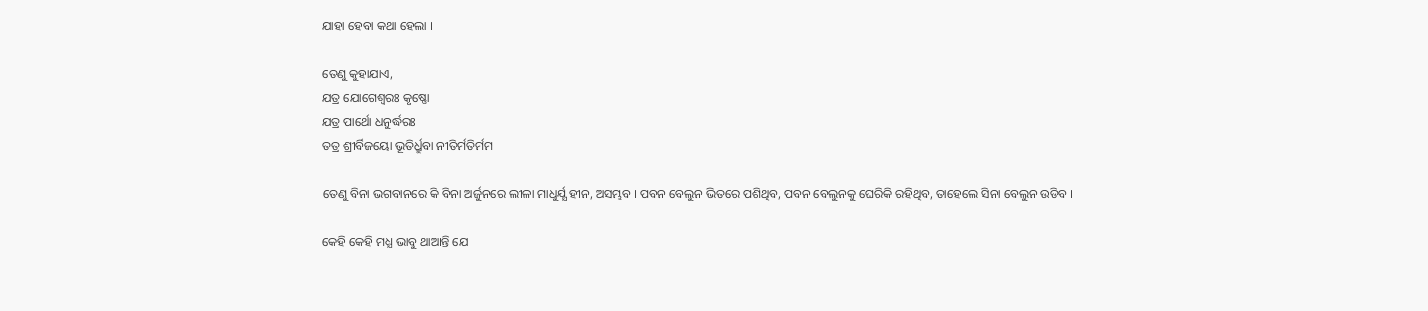ଯାହା ହେବା କଥା ହେଲା ।

ତେଣୁ କୁହାଯାଏ,
ଯତ୍ର ଯୋଗେଶ୍ୱରଃ କୃଷ୍ଣୋ
ଯତ୍ର ପାର୍ଥୋ ଧନୁର୍ଦ୍ଧରଃ
ତତ୍ର ଶ୍ରୀର୍ବିଜୟୋ ଭୂତିର୍ଧ୍ରୁବା ନୀତିର୍ମତିର୍ମମ

ତେଣୁ ବିନା ଭଗବାନରେ କି ବିନା ଅର୍ଜୁନରେ ଲୀଳା ମାଧୁର୍ଯ୍ଯ ହୀନ, ଅସମ୍ଭବ । ପବନ ବେଲୁନ ଭିତରେ ପଶିଥିବ, ପବନ ବେଲୁନକୁ ଘେରିକି ରହିଥିବ, ତାହେଲେ ସିନା ବେଲୁନ ଉଡିବ ।

କେହି କେହି ମଧ୍ଯ ଭାବୁ ଥାଆନ୍ତି ଯେ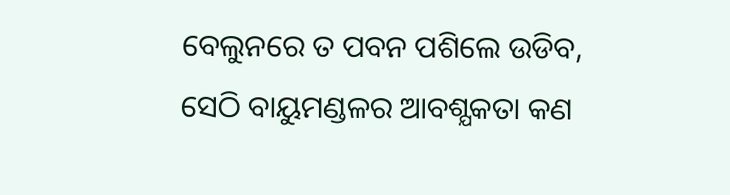ବେଲୁନରେ ତ ପବନ ପଶିଲେ ଉଡିବ, ସେଠି ବାୟୁମଣ୍ଡଳର ଆବଶ୍ଯକତା କଣ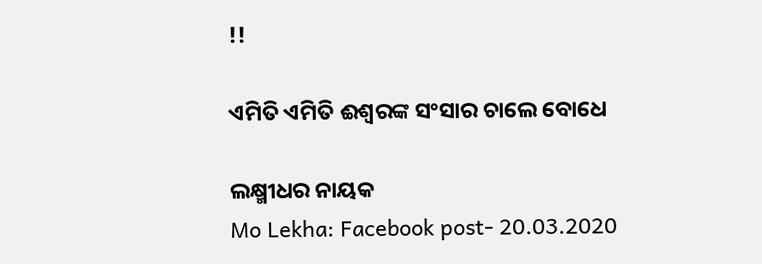!!

ଏମିତି ଏମିତି ଈଶ୍ୱରଙ୍କ ସଂସାର ଚାଲେ ବୋଧେ

ଲକ୍ଷ୍ମୀଧର ନାୟକ
Mo Lekha: Facebook post- 20.03.2020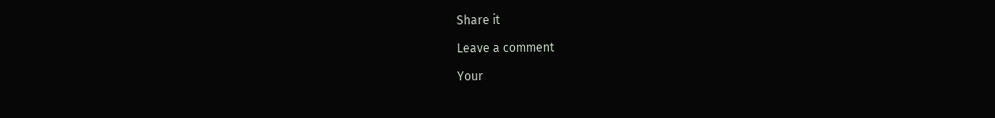Share it

Leave a comment

Your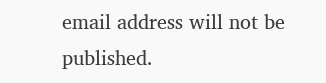email address will not be published.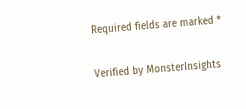Required fields are marked *

Verified by MonsterInsights